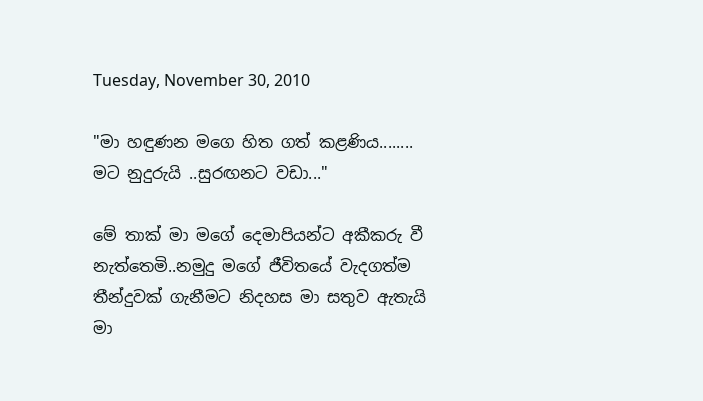Tuesday, November 30, 2010

"මා හඳුණන මගෙ හිත ගත් කළණිය........ මට නුදුරුයි ..සුරඟනට වඩා..."

මේ තාක් මා මගේ දෙමාපියන්ට අකීකරු වී නැත්තෙමි..නමුදු මගේ ජීවිතයේ වැදගත්ම තීන්දුවක් ගැනීමට නිදහස මා සතුව ඇතැයි මා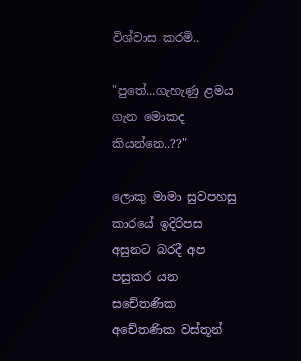විශ්වාස කරමි..

"පුතේ...ගැහැණු ළමය ගැන මොකද කියන්නෙ..??"

ලොකු මාමා සුවපහසු කාරයේ ඉදිරිපස අසුනට බරදී අප පසුකර යන සචේතණික අචේතණික වස්තූන්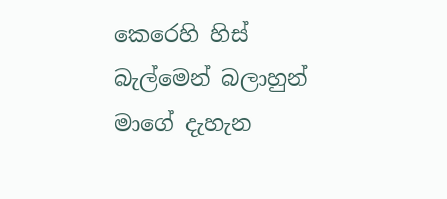කෙරෙහි හිස් බැල්මෙන් බලාහුන් මාගේ දැහැන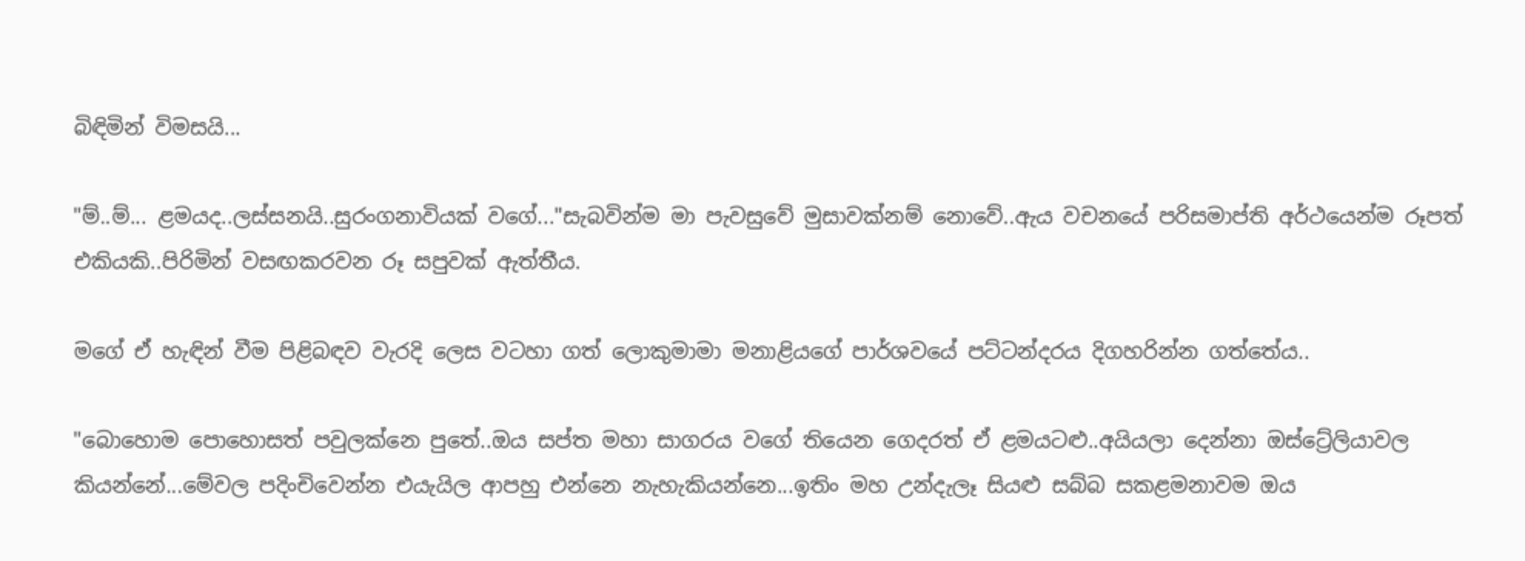බිඳිමින් විමසයි...

"ම්..ම්... ළමයද..ලස්සනයි..සුරංගනාවියක් වගේ..."සැබවින්ම මා පැවසුවේ මුසාවක්නම් නොවේ..ඇය වචනයේ පරිසමාප්ති අර්ථයෙන්ම රූපත් එකියකි..පිරිමින් වසඟකරවන රූ සපුවක් ඇත්තීය.

මගේ ඒ හැඳින් වීම පිළිබඳව වැරදි ලෙස වටහා ගත් ලොකුමාමා මනාළියගේ පාර්ශවයේ පට්ටන්දරය දිගහරින්න ගත්තේය..

"බොහොම පොහොසත් පවුලක්නෙ පුතේ..ඔය සප්ත මහා සාගරය වගේ තියෙන ගෙදරත් ඒ ළමයටළු..අයියලා දෙන්නා ඔස්ට්‍රේලියාවල කියන්නේ...මේවල පදිංචිවෙන්න එයැයිල ආපහු එන්නෙ නැහැකියන්නෙ...ඉතිං මහ උන්දැලෑ සියළු සබ්බ සකළමනාවම ඔය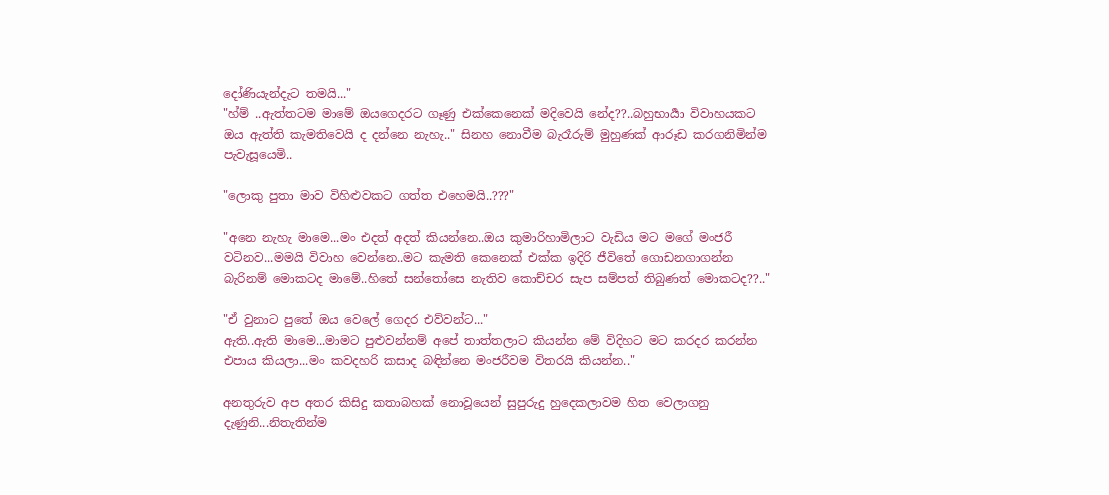දෝණියැන්දැට තමයි..."
"හ්ම් ..ඇත්තටම මාමේ ඔයගෙදරට ගෑණු එක්කෙනෙක් මදිවෙයි නේද??..බහුභාර්‍යා විවාහයකට ඔය ඇත්ති කැමතිවෙයි ද දන්නෙ නැහැ.." සිනහ නොවීම බැරෑරුම් මුහුණක් ආරූඩ කරගනිමින්ම පැවැසූයෙමි..

"ලොකු පුතා මාව විහිළුවකට ගත්ත එහෙමයි..???"

"අනෙ නැහැ මාමෙ...මං එදත් අදත් කියන්නෙ..ඔය කුමාරිහාමිලාට වැඩිය මට මගේ මංජරී වටිනව...මමයි විවාහ වෙන්නෙ..මට කැමති කෙනෙක් එක්ක ඉදිරි ජීවිතේ ගොඩනගාගන්න බැරිනම් මොකටද මාමේ..හිතේ සන්තෝසෙ නැතිව කොච්චර සැප සම්පත් තිබුණත් මොකටද??.."

"ඒ වුනාට පුතේ ඔය වෙලේ ගෙදර එව්වන්ට..."
ඇති..ඇති මාමෙ...මාමට පුළුවන්නම් අපේ තාත්තලාට කියන්න මේ විදිහට මට කරදර කරන්න එපාය කියලා...මං කවදහරි කසාද බඳින්නෙ මංජරීවම විතරයි කියන්න.."

අනතුරුව අප අතර කිසිදු කතාබහක් නොවූයෙන් සුපුරුදු හුදෙකලාවම හිත වෙලාගනු දැණුනි...නිතැතින්ම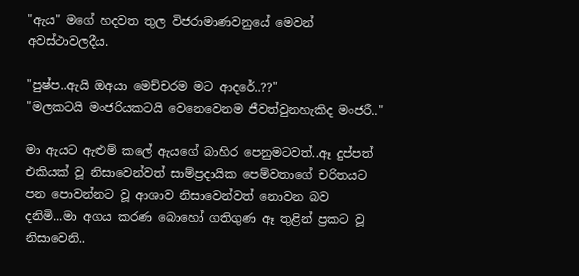"ඇය" මගේ හදවත තුල විජරාමාණවනුයේ මෙවන් අවස්ථාවලදීය.

"පුෂ්ප..ඇයි ඔඅයා මෙච්චරම මට ආදරේ..??"
"මලකටයි මංජරියකටයි වෙනෙවෙනම ජීවත්වුනහැකිද මංජරී.."

මා ඇයට ඇළුම් කලේ ඇයගේ බාහිර පෙනුමටවත්..ඈ දුප්පත් එකියක් වූ නිසාවෙන්වත් සාම්ප්‍රදායික පෙම්වතාගේ චරිතයට පන පොවන්නට වූ ආශාව නිසාවෙන්වත් නොවන බව දනිමි...මා අගය කරණ බොහෝ ගතිගුණ ඈ තුළින් ප්‍රකට වූ නිසාවෙනි..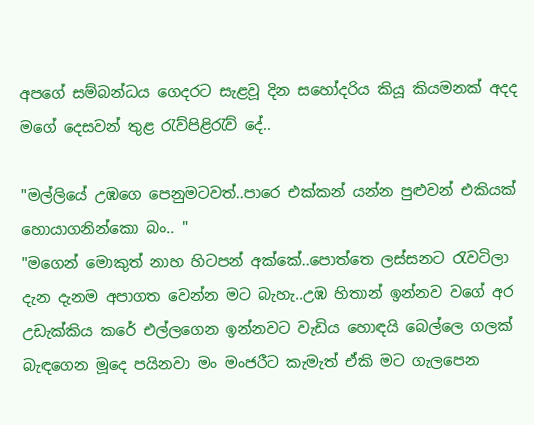අපගේ සම්බන්ධය ගෙදරට සැළවූ දින සහෝදරිය කියූ කියමනක් අදද මගේ දෙසවන් තුළ රැව්පිළිරැව් දේ..

"මල්ලියේ උඹගෙ පෙනුමටවත්..පාරෙ එක්කන් යන්න පුළුවන් එකියක් හොයාගනින්කො බං.. "
"මගෙන් මොකුත් නාහ හිටපන් අක්කේ..පොත්තෙ ලස්සනට රැවටිලා දැන දැනම අපාගත වෙන්න මට බැහැ..උඹ හිතාන් ඉන්නව වගේ අර උඩැක්කිය කරේ එල්ලගෙන ඉන්නවට වැඩිය හොඳයි බෙල්ලෙ ගලක් බැඳගෙන මූදෙ පයිනවා මං මංජරීට කැමැත් ඒකි මට ගැලපෙන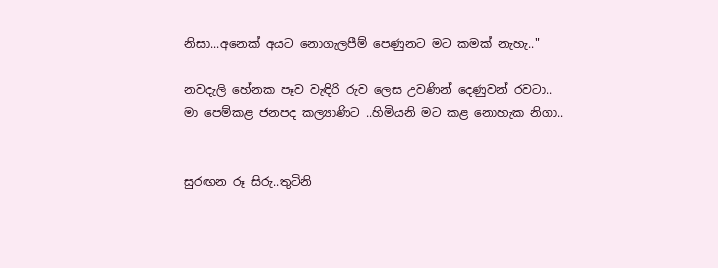නිසා...අනෙක් අයට නොගැලපීම් පෙණුනට මට කමක් නැහැ.."

නවදැලි හේනක පෑව වැඳිරි රුව ලෙස උවණින් දෙණුවන් රවටා..
මා පෙම්කළ ජනපද කල්‍යාණිට ..හිමියනි මට කළ නොහැක නිගා..


සුරඟන රූ සිරු..තුටිනි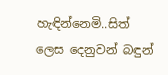හැඳින්නෙමි..සිත් ලෙස දෙනුවන් බඳුන්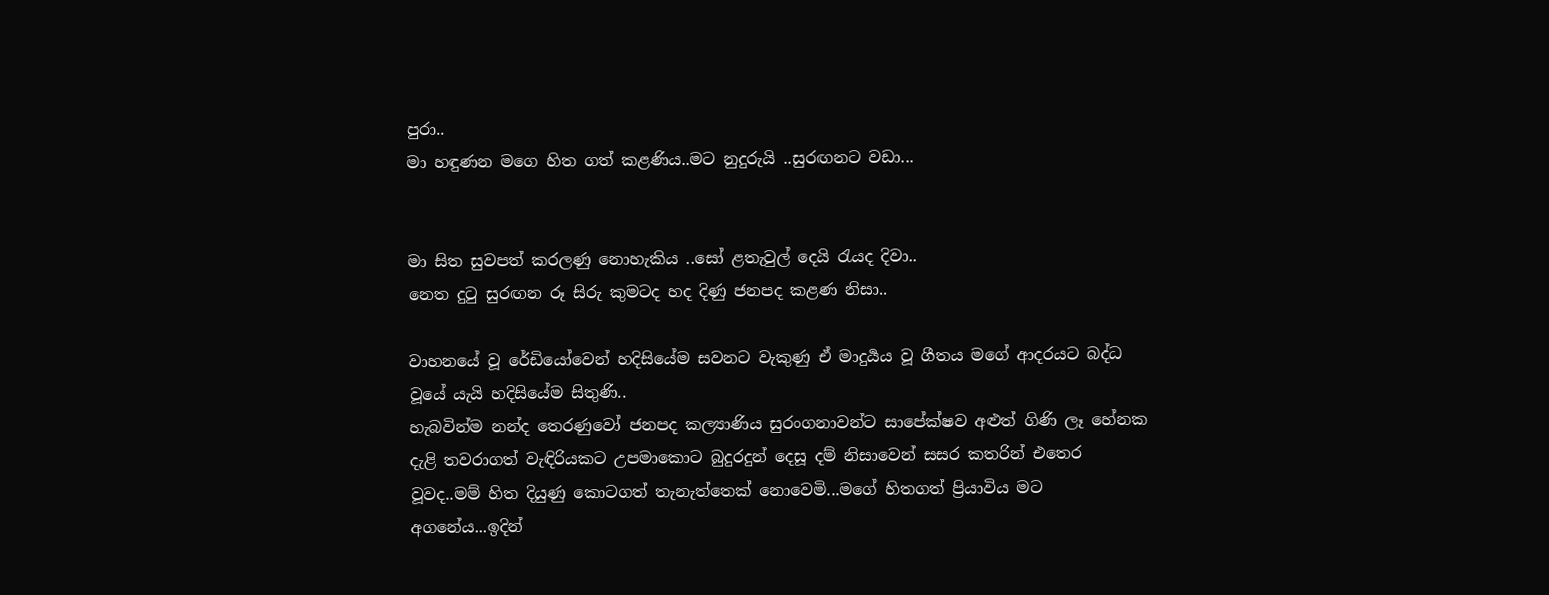පුරා..
මා හඳුණන මගෙ හිත ගත් කළණිය..මට නුදුරුයි ..සුරඟනට වඩා...


මා සිත සුවපත් කරලණු නොහැකිය ..සෝ ළතැවුල් දෙයි රැයද දිවා..
නෙත දුටු සුරඟන රූ සිරු කුමටද හද දිණු ජනපද කළණ නිසා..

වාහනයේ වූ රේඩියෝවෙන් හදිසියේම සවනට වැකුණු ඒ මාදුර්‍යය වූ ගීතය මගේ ආදරයට බද්ධ වූයේ යැයි හදිසියේම සිතුණි..
හැබවින්ම නන්ද තෙරණුවෝ ජනපද කල්‍යාණිය සුරංගනාවන්ට සාපේක්ෂව අළුත් ගිණි ලෑ හේනක දැළි තවරාගත් වැඳිරියකට උපමාකොට බුදුරදුන් දෙසූ දම් නිසාවෙන් සසර කතරින් එතෙර වූවද..මම් හිත දියුණු කොටගත් තැනැත්තෙක් නොවෙමි...මගේ හිතගත් ප්‍රියාවිය මට අගනේය...ඉදින්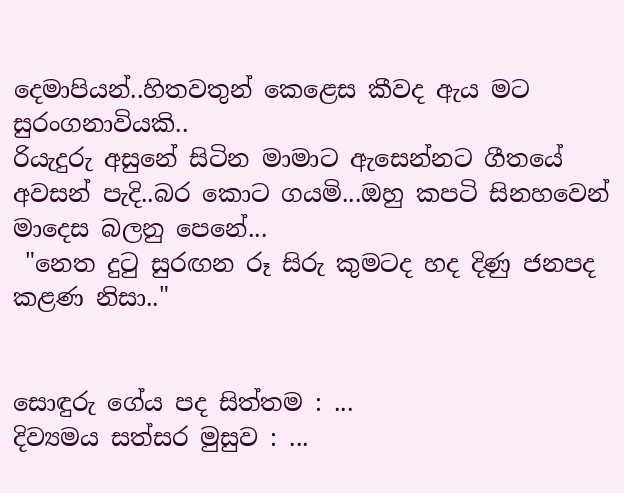දෙමාපියන්..හිතවතුන් කෙළෙස කීවද ඇය මට සුරංගනාවියකි..
රියැදුරු අසුනේ සිටින මාමාට ඇසෙන්නට ගීතයේ අවසන් පැදි..බර කොට ගයමි...ඔහු කපටි සිනහවෙන් මාදෙස බලනු පෙනේ...
 "නෙත දුටු සුරඟන රූ සිරු කුමටද හද දිණු ජනපද කළණ නිසා.."


සොඳුරු ගේය පද සිත්තම : ...
දිව්‍යමය සත්සර මුසුව : ...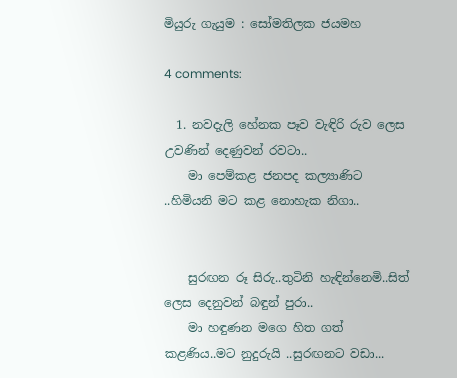මියුරු ගැයුම : සෝමතිලක ජයමහ

4 comments:

  1. නවදැලි හේනක පෑව වැඳිරි රුව ලෙස උවණින් දෙණුවන් රවටා..
    මා පෙම්කළ ජනපද කල්‍යාණිට ..හිමියනි මට කළ නොහැක නිගා..


    සුරඟන රූ සිරු..තුටිනි හැඳින්නෙමි..සිත් ලෙස දෙනුවන් බඳුන් පුරා..
    මා හඳුණන මගෙ හිත ගත් කළණිය..මට නුදුරුයි ..සුරඟනට වඩා...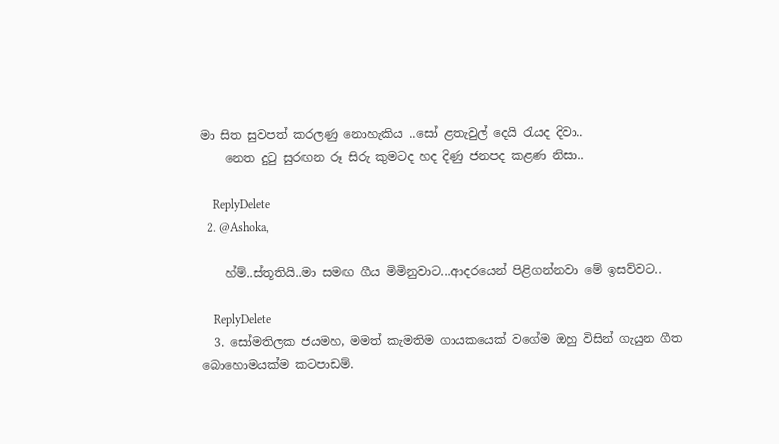මා සිත සුවපත් කරලණු නොහැකිය ..සෝ ළතැවුල් දෙයි රැයද දිවා..
    නෙත දුටු සුරඟන රූ සිරු කුමටද හද දිණු ජනපද කළණ නිසා..

    ReplyDelete
  2. @Ashoka,

    හ්ම්..ස්තූතියි..මා සමඟ ගීය මිමිනුවාට...ආදරයෙන් පිළිගන්නවා මේ ඉසව්වට..

    ReplyDelete
  3. සෝමතිලක ජයමහ, මමත් කැමතිම ගායකයෙක් වගේම ඔහු විසින් ගැයුන ගීත බොහොමයක්ම කටපාඩම්.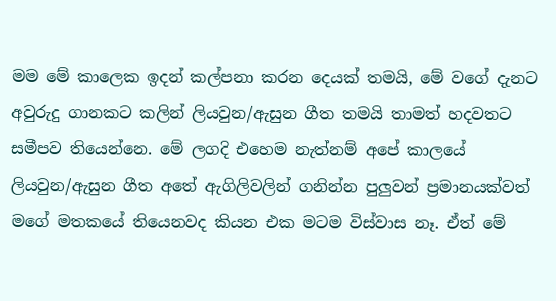මම මේ කාලෙක ඉදන් කල්පනා කරන දෙයක් තමයි, මේ වගේ දැනට අවුරුදු ගානකට කලින් ලියවුන/ඇසුන ගීත තමයි තාමත් හදවතට සමීපව තියෙන්නෙ. මේ ලගදි එහෙම නැත්නම් අපේ කාලයේ ලියවුන/ඇසුන ගීත අතේ ඇගිලිවලින් ගනින්න පුලුවන් ප්‍රමානයක්වත් මගේ මතකයේ තියෙනවද කියන එක මටම විස්වාස නෑ. ඒත් මේ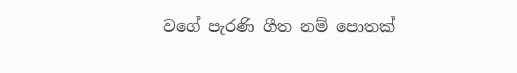වගේ පැරණි ගීත නම් පොතක්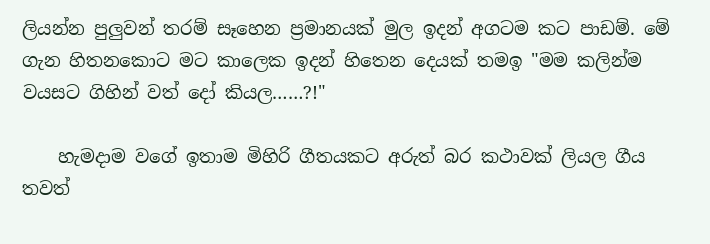ලියන්න පුලුවන් තරම් සෑහෙන ප්‍රමානයක් මුල ඉදන් අගටම කට පාඩම්. මේ ගැන හිතනකොට මට කාලෙක ඉදන් හිතෙන දෙයක් තමඉ "මම කලින්ම වයසට ගිහින් වත් දෝ කියල……?!"

    හැමදාම වගේ ඉතාම මිහිරි ගීතයකට අරුත් බර කථාවක් ලියල ගීය තවත්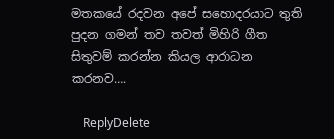මතකයේ රදවන අපේ සහොදරයාට තුති පුදන ගමන් තව තවත් මිහිරි ගීත සිතුවම් කරන්න කියල ආරාධන කරනව….

    ReplyDelete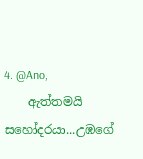4. @Ano,
    ඇත්තමයි සහෝදරයා...උඹගේ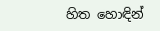හිත හොඳින්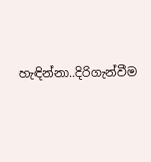හැඳින්නා..දිරිගැන්වීම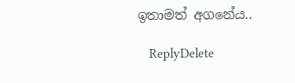ඉතාමත් අගනේය..

    ReplyDelete